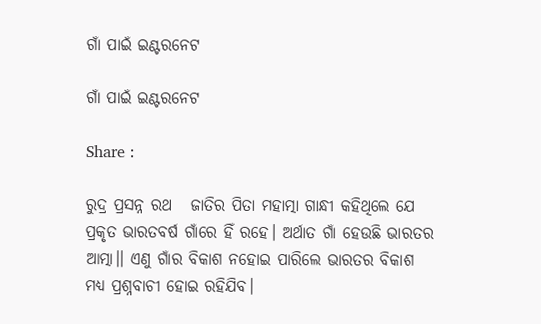ଗାଁ ପାଇଁ ଇଣ୍ଟରନେଟ

ଗାଁ ପାଇଁ ଇଣ୍ଟରନେଟ

Share :

ରୁଦ୍ର ପ୍ରସନ୍ନ ରଥ   ଜାତିର ପିତା ମହାତ୍ମା ଗାନ୍ଧୀ କହିଥିଲେ ଯେ ପ୍ରକୃତ ଭାରତବର୍ଷ ଗାଁରେ ହିଁ ରହେ। ଅର୍ଥାତ ଗାଁ ହେଉଛି ଭାରତର ଆତ୍ମା।। ଏଣୁ ଗାଁର ବିକାଶ ନହୋଇ ପାରିଲେ ଭାରତର ବିକାଶ ମଧ୍ୟ ପ୍ରଶ୍ନବାଚୀ ହୋଇ ରହିଯିବ।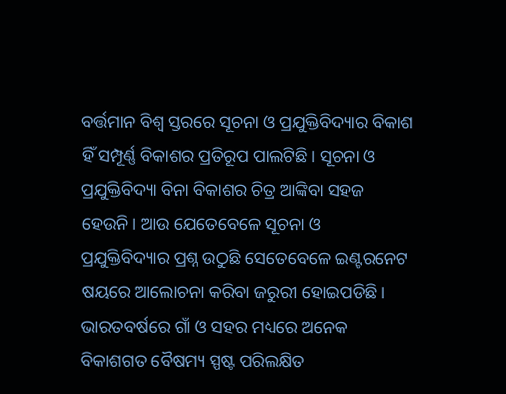ବର୍ତ୍ତମାନ ବିଶ୍ବ ସ୍ତରରେ ସୂଚନା ଓ ପ୍ରଯୁକ୍ତିବିଦ୍ୟାର ବିକାଶ ହିଁ ସମ୍ପୂର୍ଣ୍ଣ ବିକାଶର ପ୍ରତିରୂପ ପାଲଟିଛି। ସୂଚନା ଓ ପ୍ରଯୁକ୍ତିବିଦ୍ୟା ବିନା ବିକାଶର ଚିତ୍ର ଆଙ୍କିବା ସହଜ ହେଉନି। ଆଉ ଯେତେବେଳେ ସୂଚନା ଓ ପ୍ରଯୁକ୍ତିବିଦ୍ୟାର ପ୍ରଶ୍ନ ଉଠୁଛି ସେତେବେଳେ ଇଣ୍ଟରନେଟ ଷୟରେ ଆଲୋଚନା କରିବା ଜରୁରୀ ହୋଇପଡିଛି। ଭାରତବର୍ଷରେ ଗାଁ ଓ ସହର ମଧ୍ୟରେ ଅନେକ ବିକାଶଗତ ବୈଷମ୍ୟ ସ୍ପଷ୍ଟ ପରିଲକ୍ଷିତ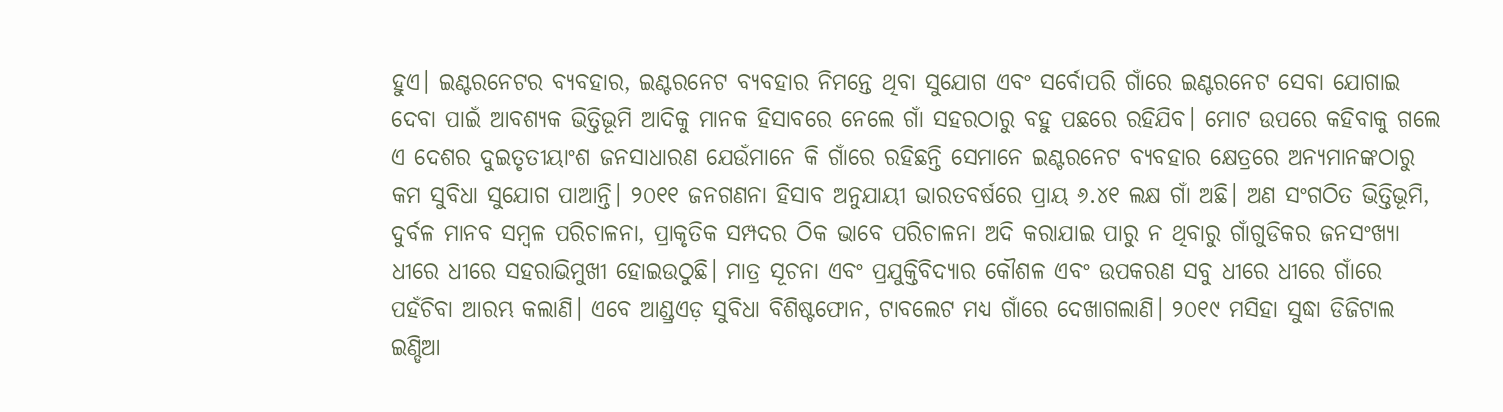ହୁଏ। ଇଣ୍ଟରନେଟର ବ୍ୟବହାର, ଇଣ୍ଟରନେଟ ବ୍ୟବହାର ନିମନ୍ତେ ଥିବା ସୁଯୋଗ ଏବଂ ସର୍ବୋପରି ଗାଁରେ ଇଣ୍ଟରନେଟ ସେବା ଯୋଗାଇ ଦେବା ପାଇଁ ଆବଶ୍ୟକ ଭିତ୍ତିଭୂମି ଆଦିକୁ ମାନକ ହିସାବରେ ନେଲେ ଗାଁ ସହରଠାରୁ ବହୁ ପଛରେ ରହିଯିବ। ମୋଟ ଉପରେ କହିବାକୁ ଗଲେ ଏ ଦେଶର ଦୁଇତୃତୀୟାଂଶ ଜନସାଧାରଣ ଯେଉଁମାନେ କି ଗାଁରେ ରହିଛନ୍ତି ସେମାନେ ଇଣ୍ଟରନେଟ ବ୍ୟବହାର କ୍ଷେତ୍ରରେ ଅନ୍ୟମାନଙ୍କଠାରୁ କମ ସୁବିଧା ସୁଯୋଗ ପାଆନ୍ତି। ୨୦୧୧ ଜନଗଣନା ହିସାବ ଅନୁଯାୟୀ ଭାରତବର୍ଷରେ ପ୍ରାୟ ୬.୪୧ ଲକ୍ଷ ଗାଁ ଅଛି। ଅଣ ସଂଗଠିତ ଭିତ୍ତିଭୂମି, ଦୁର୍ବଳ ମାନବ ସମ୍ୱଳ ପରିଚାଳନା, ପ୍ରାକୃତିକ ସମ୍ପଦର ଠିକ ଭାବେ ପରିଚାଳନା ଅଦି କରାଯାଇ ପାରୁ ନ ଥିବାରୁ ଗାଁଗୁଡିକର ଜନସଂଖ୍ୟା ଧୀରେ ଧୀରେ ସହରାଭିମୁଖୀ ହୋଇଉଠୁଛି। ମାତ୍ର ସୂଚନା ଏବଂ ପ୍ରଯୁକ୍ତିବିଦ୍ୟାର କୌଶଳ ଏବଂ ଉପକରଣ ସବୁ ଧୀରେ ଧୀରେ ଗାଁରେ ପହଁଚିବା ଆରମ୍ଭ କଲାଣି। ଏବେ ଆଣ୍ଡ୍ରଏଡ଼ ସୁବିଧା ବିଶିଷ୍ଟଫୋନ, ଟାବଲେଟ ମଧ୍ୟ ଗାଁରେ ଦେଖାଗଲାଣି। ୨୦୧୯ ମସିହା ସୁଦ୍ଧା ଡିଜିଟାଲ ଇଣ୍ଡିଆ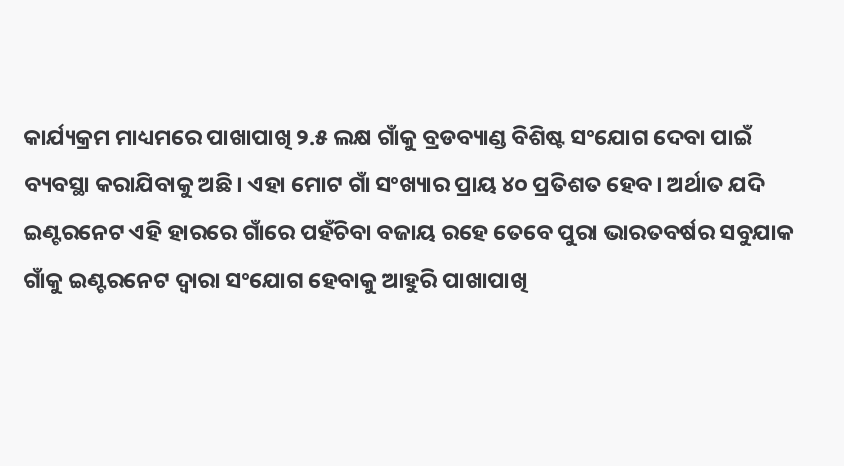କାର୍ଯ୍ୟକ୍ରମ ମାଧ୍ୟମରେ ପାଖାପାଖି ୨.୫ ଲକ୍ଷ ଗାଁକୁ ବ୍ରଡବ୍ୟାଣ୍ଡ ବିଶିଷ୍ଟ ସଂଯୋଗ ଦେବା ପାଇଁ ବ୍ୟବସ୍ଥା କରାଯିବାକୁ ଅଛି। ଏହା ମୋଟ ଗାଁ ସଂଖ୍ୟାର ପ୍ରାୟ ୪୦ ପ୍ରତିଶତ ହେବ। ଅର୍ଥାତ ଯଦି ଇଣ୍ଟରନେଟ ଏହି ହାରରେ ଗାଁରେ ପହଁଚିବା ବଜାୟ ରହେ ତେବେ ପୁରା ଭାରତବର୍ଷର ସବୁଯାକ ଗାଁକୁ ଇଣ୍ଟରନେଟ ଦ୍ୱାରା ସଂଯୋଗ ହେବାକୁ ଆହୁରି ପାଖାପାଖି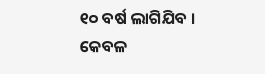୧୦ ବର୍ଷ ଲାଗିଯିବ । କେବଳ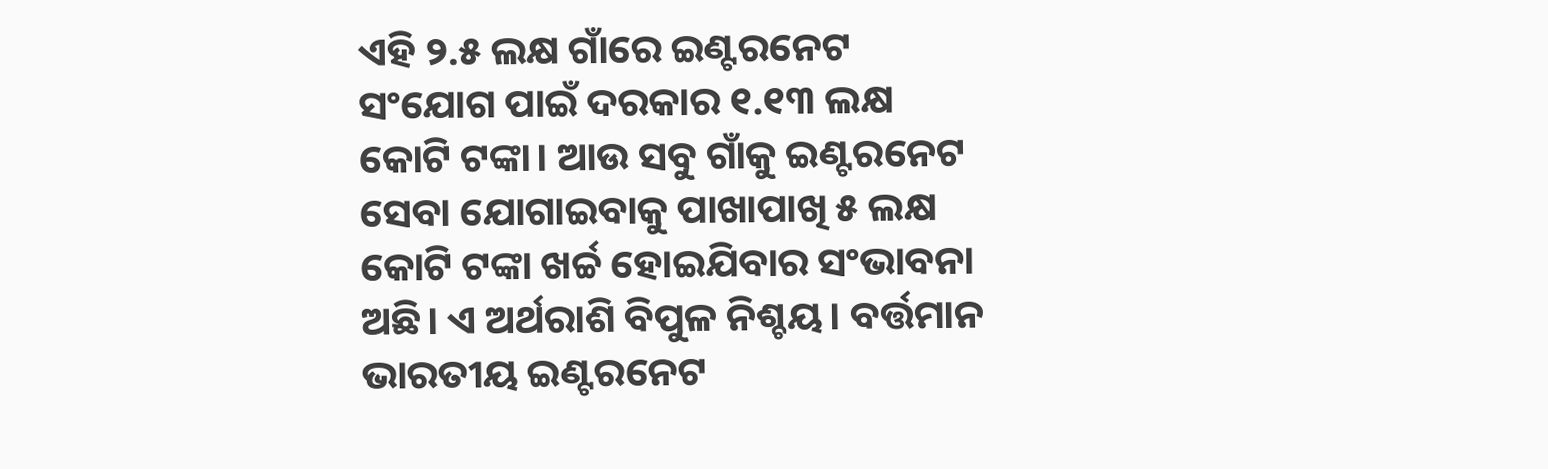ଏହି ୨.୫ ଲକ୍ଷ ଗାଁରେ ଇଣ୍ଟରନେଟ ସଂଯୋଗ ପାଇଁ ଦରକାର ୧.୧୩ ଲକ୍ଷ କୋଟି ଟଙ୍କା। ଆଉ ସବୁ ଗାଁକୁ ଇଣ୍ଟରନେଟ ସେବା ଯୋଗାଇବାକୁ ପାଖାପାଖି ୫ ଲକ୍ଷ କୋଟି ଟଙ୍କା ଖର୍ଚ୍ଚ ହୋଇଯିବାର ସଂଭାବନା ଅଛି। ଏ ଅର୍ଥରାଶି ବିପୁଳ ନିଶ୍ଚୟ। ବର୍ତ୍ତମାନ ଭାରତୀୟ ଇଣ୍ଟରନେଟ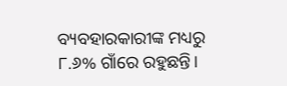ବ୍ୟବହାରକାରୀଙ୍କ ମଧ୍ୟରୁ ୮.୬% ଗାଁରେ ରହୁଛନ୍ତି।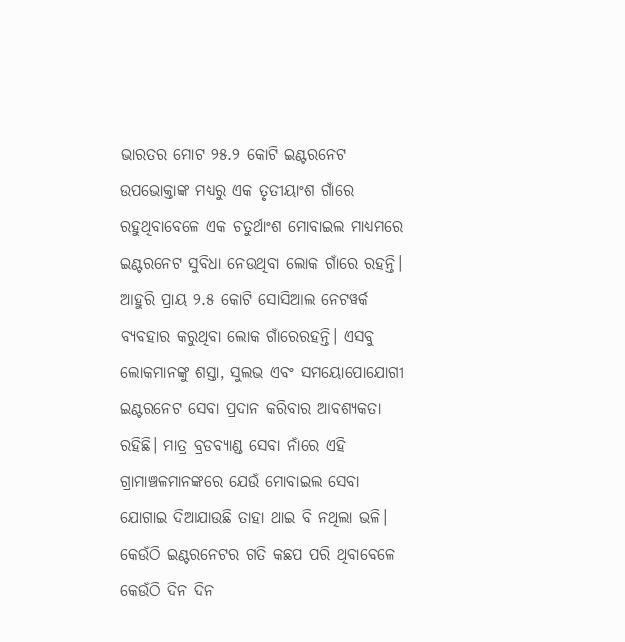ଭାରତର ମୋଟ ୨୫.୨ କୋଟି ଇଣ୍ଟରନେଟ ଉପଭୋକ୍ତାଙ୍କ ମଧ୍ୟରୁ ଏକ ତୃତୀୟାଂଶ ଗାଁରେ ରହୁଥିବାବେଳେ ଏକ ଚତୁର୍ଥାଂଶ ମୋବାଇଲ ମାଧ୍ୟମରେ ଇଣ୍ଟରନେଟ ସୁବିଧା ନେଉଥିବା ଲୋକ ଗାଁରେ ରହନ୍ତି। ଆହୁରି ପ୍ରାୟ ୨.୫ କୋଟି ସୋସିଆଲ ନେଟୱର୍କ ବ୍ୟବହାର କରୁଥିବା ଲୋକ ଗାଁରେରହନ୍ତି। ଏସବୁ ଲୋକମାନଙ୍କୁ ଶସ୍ତା, ସୁଲଭ ଏବଂ ସମୟୋପୋଯୋଗୀ ଇଣ୍ଟରନେଟ ସେବା ପ୍ରଦାନ କରିବାର ଆବଶ୍ୟକତା ରହିଛି। ମାତ୍ର ବ୍ରଡବ୍ୟାଣ୍ଡ ସେବା ନାଁରେ ଏହି ଗ୍ରାମାଞ୍ଚଳମାନଙ୍କରେ ଯେଉଁ ମୋବାଇଲ ସେବା ଯୋଗାଇ ଦିଆଯାଉଛି ତାହା ଥାଇ ବି ନଥିଲା ଭଳି। କେଉଁଠି ଇଣ୍ଟରନେଟର ଗତି କଛପ ପରି ଥିବାବେଳେ କେଉଁଠି ଦିନ ଦିନ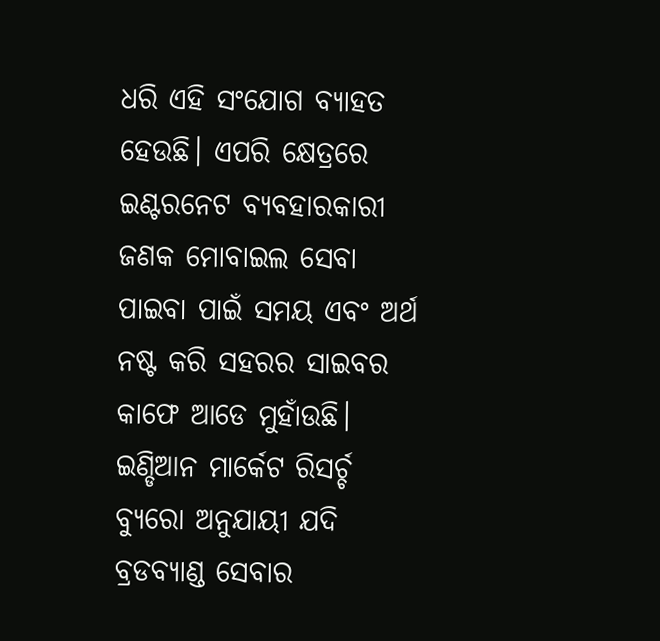ଧରି ଏହି ସଂଯୋଗ ବ୍ୟାହତ ହେଉଛି। ଏପରି କ୍ଷେତ୍ରରେ ଇଣ୍ଟରନେଟ ବ୍ୟବହାରକାରୀ ଜଣକ ମୋବାଇଲ ସେବା ପାଇବା ପାଇଁ ସମୟ ଏବଂ ଅର୍ଥ ନଷ୍ଟ କରି ସହରର ସାଇବର କାଫେ ଆଡେ ମୁହାଁଉଛି। ଇଣ୍ଡିଆନ ମାର୍କେଟ ରିସର୍ଚ୍ଚ ବ୍ୟୁରୋ ଅନୁଯାୟୀ ଯଦି ବ୍ରଡବ୍ୟାଣ୍ଡ ସେବାର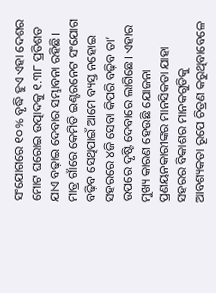ସଂଯୋଗରେ ୧୦% ବୃଦ୍ଧି ହୁଏ ଏହା ଦେଶର ମୋଟ ଘରୋଇ ଉତ୍ପାଦକୁ ୧.୩୮ ପ୍ରତିଶତ ଯାଏ ବଢ଼ାଇ ଦେବାର ସମ୍ଭାବନା ରହିଛି। ମାତ୍ର ଗାଁରେ କେମିତି ଇଣ୍ଟରନେଟ ସଂଯୋଗ ବଢ଼ିବ ସେଥିପାଇଁ ଆମେ ବ୍ୟସ୍ତ ନହୋଇ ସହରରେ ୪ଜି ସେବା କିପରି ବଢ଼ିବ ତା’ ଉପରେ ଦୃଷ୍ଟି ଦେବାରେ ଲାଗିଛେ। ଏହାର ମୁଖ୍ୟ କାରଣ ହେଉଛି ଯୋଜନା ପ୍ରଣୟନକାରୀଙ୍କର ମାନସିକତା ଯାହା ସହରର ବିକାଶର ମାନକଗୁଡିକୁ ଆବଶ୍ୟକତା ରୂପେ ଚିତ୍ରଣ କରୁଥିବାବେଳେ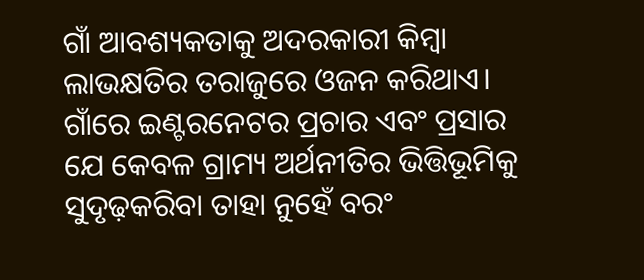ଗାଁ ଆବଶ୍ୟକତାକୁ ଅଦରକାରୀ କିମ୍ବା ଲାଭକ୍ଷତିର ତରାଜୁରେ ଓଜନ କରିଥାଏ। ଗାଁରେ ଇଣ୍ଟରନେଟର ପ୍ରଚାର ଏବଂ ପ୍ରସାର ଯେ କେବଳ ଗ୍ରାମ୍ୟ ଅର୍ଥନୀତିର ଭିତ୍ତିଭୂମିକୁ ସୁଦୃଢ଼କରିବା ତାହା ନୁହେଁ ବରଂ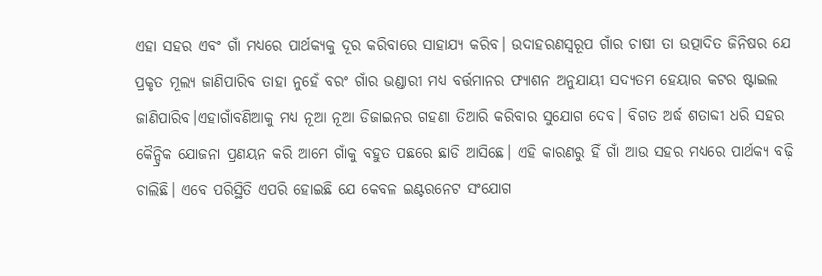ଏହା ସହର ଏବଂ ଗାଁ ମଧ୍ୟରେ ପାର୍ଥକ୍ୟକୁ ଦୂର କରିବାରେ ସାହାଯ୍ୟ କରିବ। ଉଦାହରଣସ୍ବରୂପ ଗାଁର ଚାଷୀ ତା ଉତ୍ପାଦିତ ଜିନିଷର ଯେ ପ୍ରକୃତ ମୂଲ୍ୟ ଜାଣିପାରିବ ତାହା ନୁହେଁ ବରଂ ଗାଁର ଭଣ୍ଡାରୀ ମଧ୍ୟ ବର୍ତ୍ତମାନର ଫ୍ୟାଶନ ଅନୁଯାୟୀ ସଦ୍ୟତମ ହେୟାର କଟର ଷ୍ଟାଇଲ ଜାଣିପାରିବ।ଏହାଗାଁବଣିଆକୁ ମଧ୍ୟ ନୂଆ ନୂଆ ଡିଜାଇନର ଗହଣା ତିଆରି କରିବାର ସୁଯୋଗ ଦେବ। ବିଗତ ଅର୍ଦ୍ଧ ଶତାବ୍ଦୀ ଧରି ସହର କୈନ୍ଦ୍ରିକ ଯୋଜନା ପ୍ରଣୟନ କରି ଆମେ ଗାଁକୁ ବହୁତ ପଛରେ ଛାଡି ଆସିଛେ। ଏହି କାରଣରୁ ହିଁ ଗାଁ ଆଉ ସହର ମଧ୍ୟରେ ପାର୍ଥକ୍ୟ ବଢ଼ି ଚାଲିଛି। ଏବେ ପରିସ୍ଥିତି ଏପରି ହୋଇଛି ଯେ କେବଳ ଇଣ୍ଟରନେଟ ସଂଯୋଗ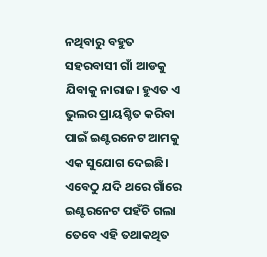ନଥିବାରୁ ବହୁତ ସହରବାସୀ ଗାଁ ଆଡକୁ ଯିବାକୁ ନାରାଜ। ହୁଏତ ଏ ଭୁଲର ପ୍ରାୟଶ୍ଚିତ କରିବା ପାଇଁ ଇଣ୍ଟରନେଟ ଆମକୁ ଏକ ସୁଯୋଗ ଦେଇଛି। ଏବେଠୁ ଯଦି ଥରେ ଗାଁରେ ଇଣ୍ଟରନେଟ ପହଁଚି ଗଲା ତେବେ ଏହି ତଥାକଥିତ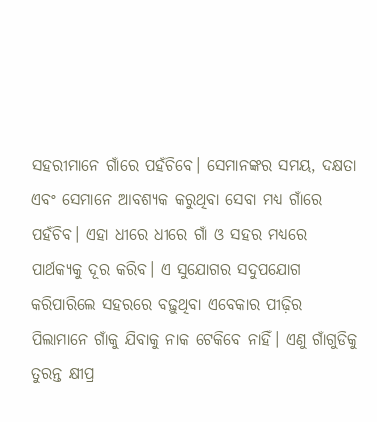ସହରୀମାନେ ଗାଁରେ ପହଁଚିବେ। ସେମାନଙ୍କର ସମୟ, ଦକ୍ଷତା ଏବଂ ସେମାନେ ଆବଶ୍ୟକ କରୁଥିବା ସେବା ମଧ୍ୟ ଗାଁରେ ପହଁଚିବ। ଏହା ଧୀରେ ଧୀରେ ଗାଁ ଓ ସହର ମଧ୍ୟରେ ପାର୍ଥକ୍ୟକୁ ଦୂର କରିବ। ଏ ସୁଯୋଗର ସଦୁପଯୋଗ କରିପାରିଲେ ସହରରେ ବଢ଼ୁଥିବା ଏବେକାର ପୀଢ଼ିର ପିଲାମାନେ ଗାଁକୁ ଯିବାକୁ ନାକ ଟେକିବେ ନାହିଁ। ଏଣୁ ଗାଁଗୁଡିକୁ ତୁରନ୍ତ କ୍ଷୀପ୍ର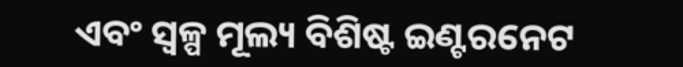ଏବଂ ସ୍ୱଳ୍ପ ମୂଲ୍ୟ ବିଶିଷ୍ଟ ଇଣ୍ଟରନେଟ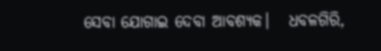ସେବା ଯୋଗାଇ ଦେବା ଆବଶ୍ୟକ।   ଧବଳଗିରି,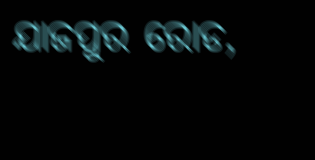ଯାଜପୁର ରୋଡ,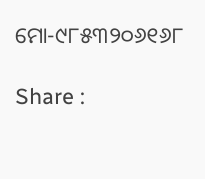ମୋ-୯୮୫୩୨୦୬୧୬୮

Share :